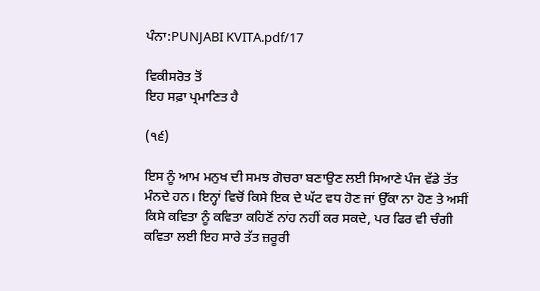ਪੰਨਾ:PUNJABI KVITA.pdf/17

ਵਿਕੀਸਰੋਤ ਤੋਂ
ਇਹ ਸਫ਼ਾ ਪ੍ਰਮਾਣਿਤ ਹੈ

(੧੬)

ਇਸ ਨੂੰ ਆਮ ਮਨੁਖ ਦੀ ਸਮਝ ਗੋਚਰਾ ਬਣਾਉਣ ਲਈ ਸਿਆਣੇ ਪੰਜ ਵੱਡੇ ਤੱਤ ਮੰਨਦੇ ਹਨ। ਇਨ੍ਹਾਂ ਵਿਚੋਂ ਕਿਸੇ ਇਕ ਦੇ ਘੱਟ ਵਧ ਹੋਣ ਜਾਂ ਉੱਕਾ ਨਾ ਹੋਣ ਤੇ ਅਸੀਂ ਕਿਸੇ ਕਵਿਤਾ ਨੂੰ ਕਵਿਤਾ ਕਹਿਣੋਂ ਨਾਂਹ ਨਹੀਂ ਕਰ ਸਕਦੇ, ਪਰ ਫਿਰ ਵੀ ਚੰਗੀ ਕਵਿਤਾ ਲਈ ਇਹ ਸਾਰੇ ਤੱਤ ਜ਼ਰੂਰੀ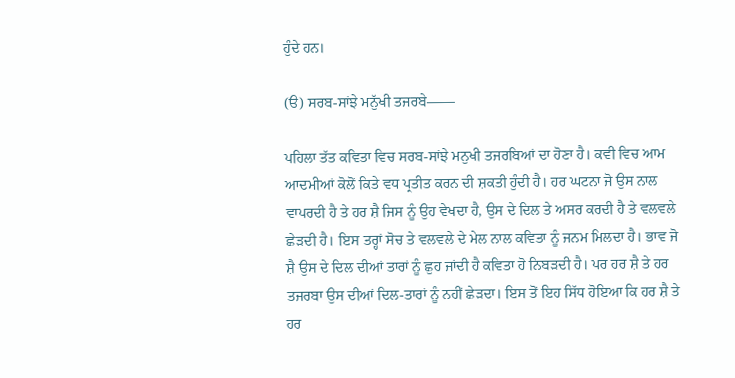ਹੁੰਦੇ ਹਨ।

(ੳ) ਸਰਬ-ਸਾਂਝੇ ਮਨੁੱਖੀ ਤਜਰਬੇ——

ਪਹਿਲਾ ਤੱਤ ਕਵਿਤਾ ਵਿਚ ਸਰਬ-ਸਾਂਝੇ ਮਨੁਖੀ ਤਜਰਬਿਆਂ ਦਾ ਹੋਣਾ ਹੈ। ਕਵੀ ਵਿਚ ਆਮ ਆਦਮੀਆਂ ਕੋਲੋਂ ਕਿਤੇ ਵਧ ਪ੍ਰਤੀਤ ਕਰਨ ਦੀ ਸ਼ਕਤੀ ਹੁੰਦੀ ਹੈ। ਹਰ ਘਟਨਾ ਜੋ ਉਸ ਨਾਲ ਵਾਪਰਦੀ ਹੈ ਤੇ ਹਰ ਸ਼ੈ ਜਿਸ ਨੂੰ ਉਹ ਵੇਖਦਾ ਹੈ, ਉਸ ਦੇ ਦਿਲ ਤੇ ਅਸਰ ਕਰਦੀ ਹੈ ਤੇ ਵਲਵਲੇ ਛੇੜਦੀ ਹੈ। ਇਸ ਤਰ੍ਹਾਂ ਸੋਚ ਤੇ ਵਲਵਲੇ ਦੇ ਮੇਲ ਨਾਲ ਕਵਿਤਾ ਨੂੰ ਜਨਮ ਮਿਲਦਾ ਹੈ। ਭਾਵ ਜੋ ਸ਼ੈ ਉਸ ਦੇ ਦਿਲ ਦੀਆਂ ਤਾਰਾਂ ਨੂੰ ਛੁਹ ਜਾਂਦੀ ਹੈ ਕਵਿਤਾ ਹੋ ਨਿਬੜਦੀ ਹੈ। ਪਰ ਹਰ ਸ਼ੈ ਤੇ ਹਰ ਤਜਰਬਾ ਉਸ ਦੀਆਂ ਦਿਲ-ਤਾਰਾਂ ਨੂੰ ਨਹੀਂ ਛੇੜਦਾ। ਇਸ ਤੋਂ ਇਹ ਸਿੱਧ ਹੋਇਆ ਕਿ ਹਰ ਸ਼ੈ ਤੇ ਹਰ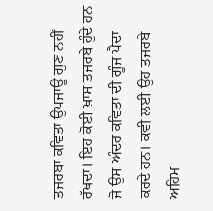ਤਜਰਬਾ ਕਵਿਤਾ ਉਪਜਾਊ ਗੁਣ ਨਹੀਂ ਰੱਖਦਾ। ਇਹ ਕੋਈ ਖ਼ਾਸ ਤਜਰਬੇ ਹੁੰਦੇ ਹਨ ਜੋ ਉਸ ਅੰਦਰ ਕਵਿਤਾ ਦੀ ਗੂੰਜ ਪੈਦਾ ਕਰਦੇ ਹਨ। ਕਵੀ ਲਈ ਉਹ ਤਜਰਬੇ ਅਹਿਮ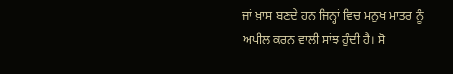ਜਾਂ ਖ਼ਾਸ ਬਣਦੇ ਹਨ ਜਿਨ੍ਹਾਂ ਵਿਚ ਮਨੁਖ ਮਾਤਰ ਨੂੰ ਅਪੀਲ ਕਰਨ ਵਾਲੀ ਸਾਂਝ ਹੁੰਦੀ ਹੈ। ਸੋ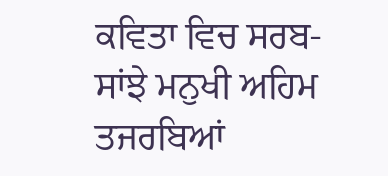ਕਵਿਤਾ ਵਿਚ ਸਰਬ-ਸਾਂਝੇ ਮਨੁਖੀ ਅਹਿਮ ਤਜਰਬਿਆਂ